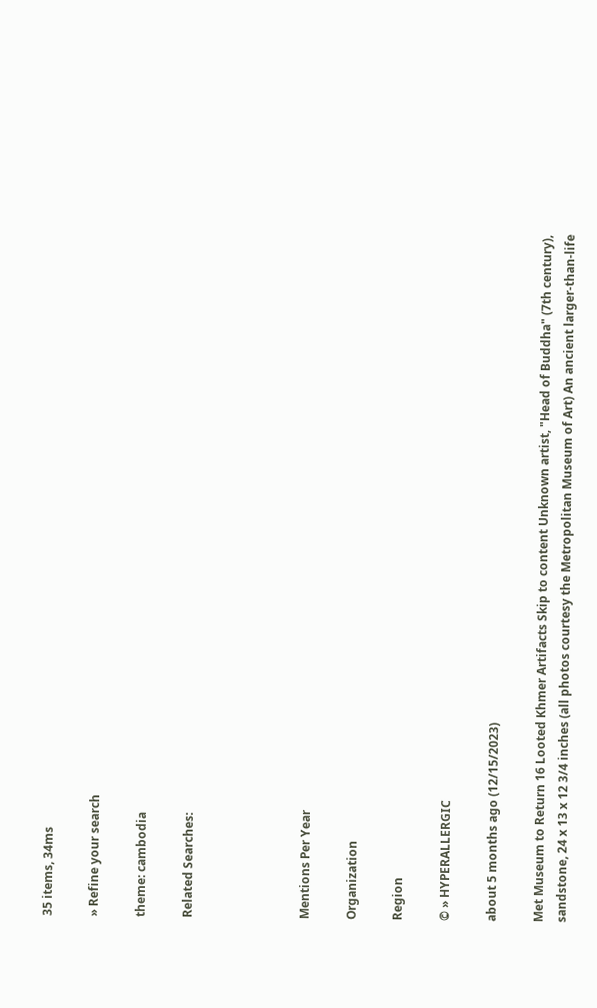35 items, 34ms

» Refine your search

theme: cambodia

Related Searches:




Mentions Per Year

Organization

Region

© » HYPERALLERGIC

about 5 months ago (12/15/2023)

Met Museum to Return 16 Looted Khmer Artifacts Skip to content Unknown artist, "Head of Buddha" (7th century), sandstone, 24 x 13 x 12 3/4 inches (all photos courtesy the Metropolitan Museum of Art) An ancient larger-than-life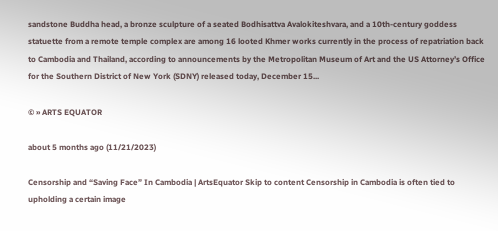sandstone Buddha head, a bronze sculpture of a seated Bodhisattva Avalokiteshvara, and a 10th-century goddess statuette from a remote temple complex are among 16 looted Khmer works currently in the process of repatriation back to Cambodia and Thailand, according to announcements by the Metropolitan Museum of Art and the US Attorney’s Office for the Southern District of New York (SDNY) released today, December 15...

© » ARTS EQUATOR

about 5 months ago (11/21/2023)

Censorship and “Saving Face” In Cambodia | ArtsEquator Skip to content Censorship in Cambodia is often tied to upholding a certain image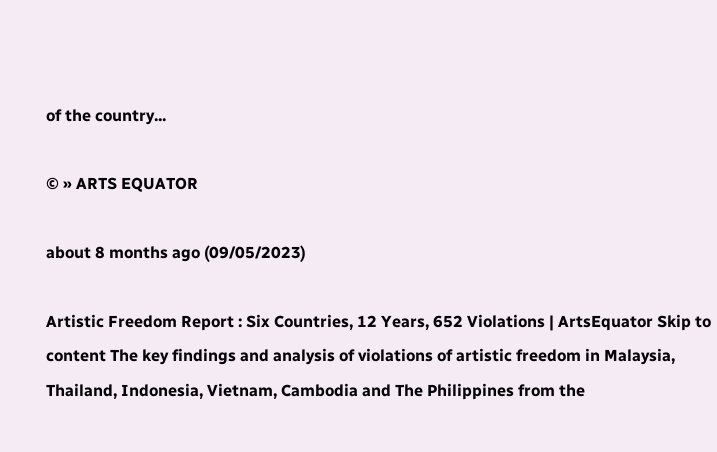of the country...

© » ARTS EQUATOR

about 8 months ago (09/05/2023)

Artistic Freedom Report : Six Countries, 12 Years, 652 Violations | ArtsEquator Skip to content The key findings and analysis of violations of artistic freedom in Malaysia, Thailand, Indonesia, Vietnam, Cambodia and The Philippines from the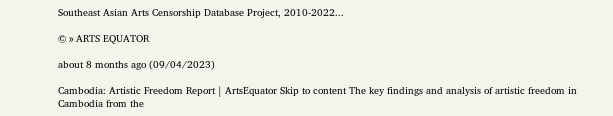Southeast Asian Arts Censorship Database Project, 2010-2022...

© » ARTS EQUATOR

about 8 months ago (09/04/2023)

Cambodia: Artistic Freedom Report | ArtsEquator Skip to content The key findings and analysis of artistic freedom in Cambodia from the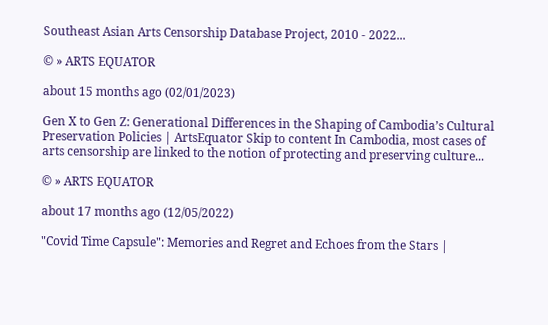Southeast Asian Arts Censorship Database Project, 2010 - 2022...

© » ARTS EQUATOR

about 15 months ago (02/01/2023)

Gen X to Gen Z: Generational Differences in the Shaping of Cambodia’s Cultural Preservation Policies | ArtsEquator Skip to content In Cambodia, most cases of arts censorship are linked to the notion of protecting and preserving culture...

© » ARTS EQUATOR

about 17 months ago (12/05/2022)

"Covid Time Capsule": Memories and Regret and Echoes from the Stars |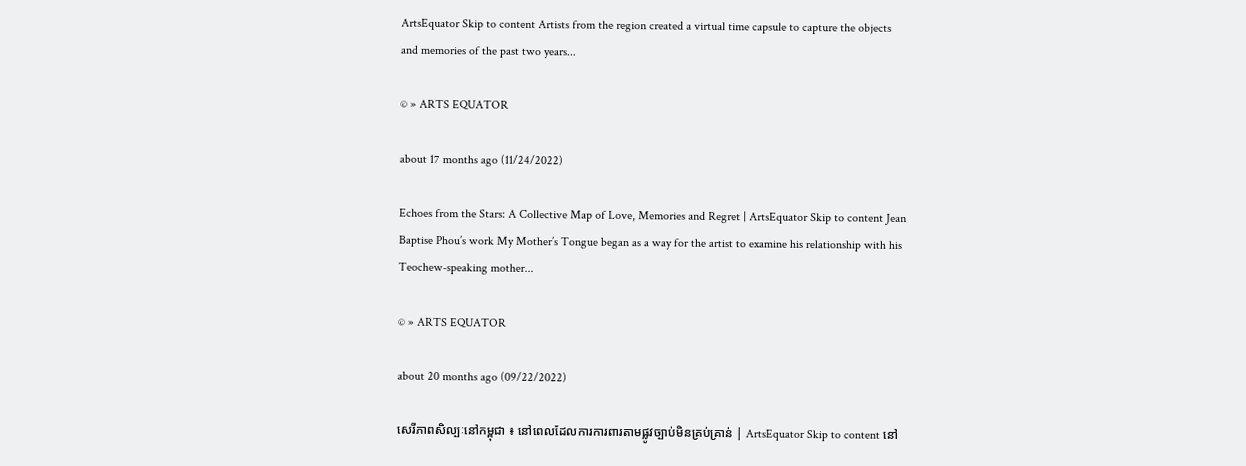ArtsEquator Skip to content Artists from the region created a virtual time capsule to capture the objects and memories of the past two years...

© » ARTS EQUATOR

about 17 months ago (11/24/2022)

Echoes from the Stars: A Collective Map of Love, Memories and Regret | ArtsEquator Skip to content Jean Baptise Phou’s work My Mother’s Tongue began as a way for the artist to examine his relationship with his Teochew-speaking mother...

© » ARTS EQUATOR

about 20 months ago (09/22/2022)

សេរីភាពសិល្បៈនៅកម្ពុជា ៖ នៅពេលដែលការការពារតាមផ្លូវច្បាប់មិនគ្រប់គ្រាន់ | ArtsEquator Skip to content នៅ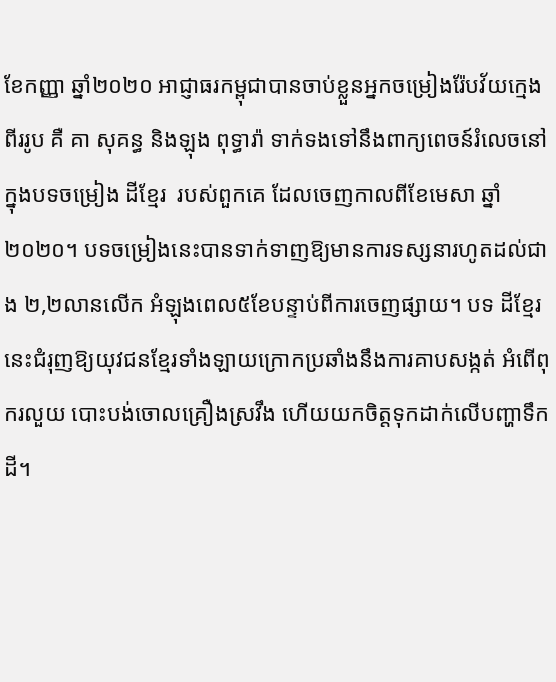ខែកញ្ញា ឆ្នាំ២០២០ អាជ្ញាធរកម្ពុជាបានចាប់ខ្លួនអ្នកចម្រៀងរ៉ែបវ័យក្មេងពីររូប គឺ គា សុគន្ធ និងឡុង ពុទ្ធារ៉ា ទាក់ទងទៅនឹងពាក្យពេចន៍រំលេចនៅក្នុងបទចម្រៀង ដីខ្មែរ  របស់ពួកគេ ដែលចេញកាលពីខែមេសា ឆ្នាំ២០២០។ បទចម្រៀងនេះបានទាក់ទាញឱ្យមានការទស្សនារហូតដល់ជាង ២,២លានលើក អំឡុងពេល៥ខែបន្ទាប់ពីការចេញផ្សាយ។ បទ ដីខ្មែរ នេះជំរុញឱ្យយុវជនខ្មែរទាំងឡាយក្រោកប្រឆាំងនឹងការគាបសង្កត់ អំពើពុករលួយ បោះបង់ចោលគ្រឿងស្រវឹង ហើយយកចិត្តទុកដាក់លើបញ្ហាទឹកដី។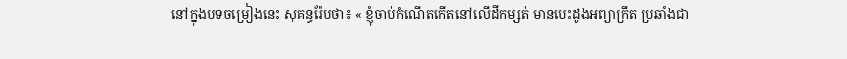នៅក្នុងបទចម្រៀងនេះ សុគន្ធរ៉ែបថា៖ « ខ្ញុំចាប់កំណើតកើតនៅលើដីកម្សត់ មានបេះដូងអព្យាក្រឹត ប្រឆាំងជា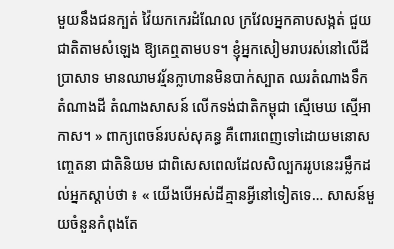មួយនឹងជនក្បត់ វ៉ៃយកកេរដំណែល ក្រវែលអ្នកគាបសង្កត់ ជួយជាតិតាមសំឡេង ឱ្យគេឮតាមបទ។ ខ្ញុំអ្នកសៀមរាបរស់នៅលើដីប្រាសាទ មានឈាមវរ្ម័នក្លាហានមិនបាក់ស្បាត ឈរតំណាងទឹក តំណាងដី តំណាងសាសន៍ លើកទង់ជាតិកម្ពុជា ស្មើមេឃ ស្មើអាកាស។ » ពាក្យពេចន៍របស់សុគន្ធ គឺពោរពេញទៅដោយមនោសញ្ចេតនា ជាតិនិយម ជាពិសេសពេលដែលសិល្បកររូបនេះរម្លឹកដល់អ្នកស្ដាប់ថា ៖ « យើងបើអស់ដីគ្មានអ្វីនៅទៀតទេ… សាសន៍មួយចំនួនកំពុងតែ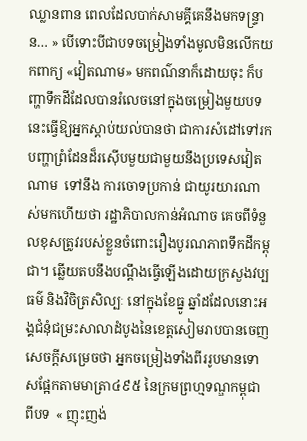ឈ្លានពាន ពេលដែលបាក់សាមគ្គីគេនឹងមកទន្ទ្រាន… » បើទោះបីជាបទចម្រៀងទាំងមូលមិនលើកយកពាក្យ «វៀតណាម» មកពណ៌នាក៏ដោយចុះ ក៏បញ្ហាទឹកដីដែលបានរំលេចនៅក្នុងចម្រៀងមួយបទ នេះធ្វើឱ្យអ្នកស្ដាប់យល់បានថា ជាការសំដៅទៅរកបញ្ហាព្រំដែនដ៏រស៊ើបមួយជាមួយនឹងប្រទេសវៀតណាម  ទៅនឹង ការចោទប្រកាន់ ជាយូរយារណាស់មកហើយថា រដ្ឋាភិបាលកាន់អំណាច គេចពីទំនួលខុសត្រូវរបស់ខ្លួនចំពោះរឿងបូរណភាពទឹកដីកម្ពុជា។ ឆ្លើយតបនឹងបណ្ដឹងធ្វើឡើងដោយក្រសួងវប្បធម៌ និងវិចិត្រសិល្បៈ នៅក្នុងខែធ្នូ ឆ្នាំដដែលនោះអង្គជំនុំជម្រះសាលាដំបូងនៃខេត្តសៀមរាបបានចេញសេចក្ដីសម្រេចថា អ្នកចម្រៀងទាំងពីររូបមានទោសផ្អែកតាមមាត្រា៤៩៥ នៃក្រមព្រហ្មទណ្ឌកម្ពុជា ពីបទ  « ញុះញង់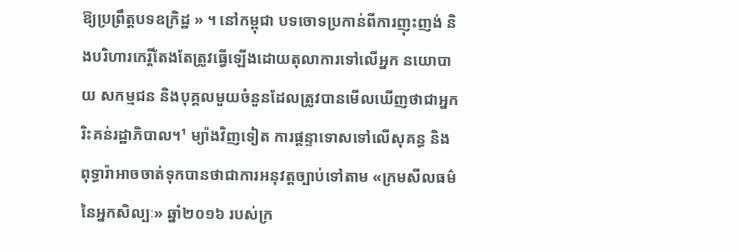ឱ្យប្រព្រឹត្តបទឧក្រិដ្ឋ » ។ នៅកម្ពុជា បទចោទប្រកាន់ពីការញុះញង់ និងបរិហារកេរ្តិ៍តែងតែត្រូវធ្វើឡើងដោយតុលាការទៅលើអ្នក នយោបាយ សកម្មជន និងបុគ្គលមួយចំនួនដែលត្រូវបានមើលឃើញថាជាអ្នករិះគន់រដ្ឋាភិបាល។¹ ម្យ៉ាងវិញទៀត ការផ្តន្ទាទោសទៅលើសុគន្ធ និងពុទ្ធារ៉ាអាចចាត់ទុកបានថាជាការអនុវត្តច្បាប់ទៅតាម «ក្រមសីលធម៌នៃអ្នកសិល្បៈ» ឆ្នាំ២០១៦ របស់ក្រ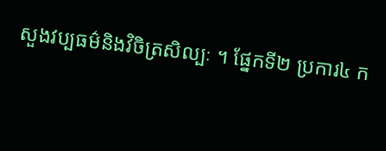សួងវប្បធម៌និងវិចិត្រសិល្បៈ ។ ផ្នែកទី២ ប្រការ៤ ក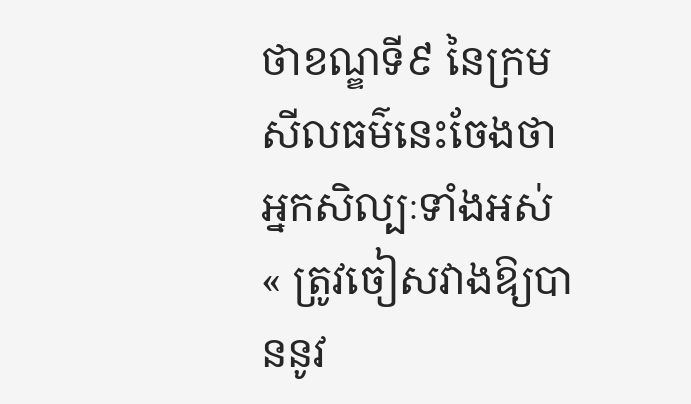ថាខណ្ឌទី៩ នៃក្រមសីលធម៌នេះចែងថា អ្នកសិល្បៈទាំងអស់  « ត្រូវចៀសវាងឱ្យបាននូវ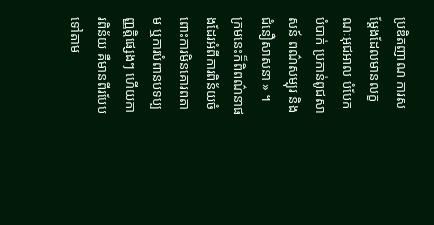ប្រឌិតញាណ ការសម្ដែងដែលមានលក្ខណៈអុជអាល បំបែកបំបាក់ ប្រកាន់ពូជសាសន៍ ពណ៌សម្បុរ និងជំនឿសាសនា » ។ ក្រមនេះក៏ពិពណ៌នាផងដែរអំពីការពិន័យចំពោះការមិនគោរពតាម ឬការបំពានបទប្បញ្ញត្តិផ្សេងៗ ហើយការពិន័យ គឺមានពីរបែបទៅតាម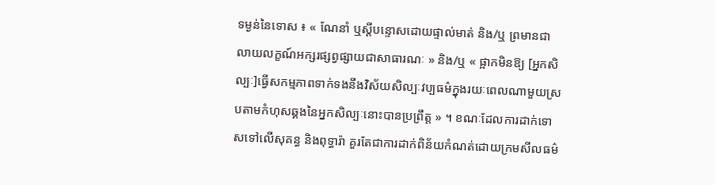ទម្ងន់នៃទោស ៖ « ណែនាំ ឬស្ដីបន្ទោសដោយផ្ទាល់មាត់ និង/ឬ ព្រមានជាលាយលក្ខណ៍អក្សរផ្សព្វផ្សាយជាសាធារណៈ » និង/ឬ « ផ្អាកមិនឱ្យ [អ្នកសិល្បៈ]ធ្វើសកម្មភាពទាក់ទងនឹងវិស័យសិល្បៈវប្បធម៌ក្នុងរយៈពេលណាមួយស្របតាមកំហុសឆ្គងនៃអ្នកសិល្បៈនោះបានប្រព្រឹត្ត » ។ ខណៈដែលការដាក់ទោសទៅលើសុគន្ធ និងពុទ្ធារ៉ា គួរតែជាការដាក់ពិន័យកំណត់ដោយក្រមសីលធម៌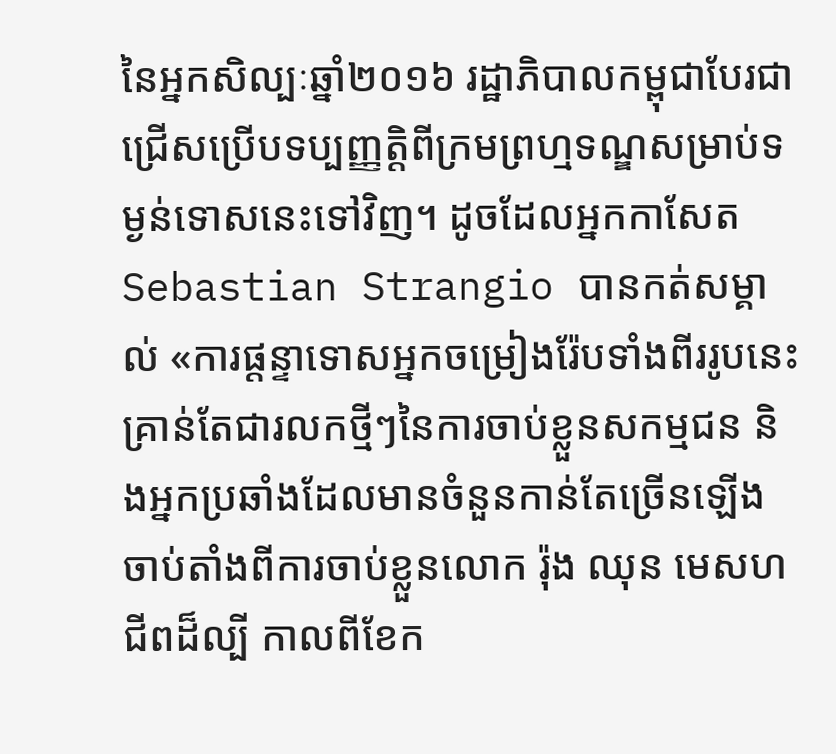នៃអ្នកសិល្បៈឆ្នាំ២០១៦ រដ្ឋាភិបាលកម្ពុជាបែរជាជ្រើសប្រើបទប្បញ្ញត្តិពីក្រមព្រហ្មទណ្ឌសម្រាប់ទម្ងន់ទោសនេះទៅវិញ។ ដូចដែលអ្នកកាសែត Sebastian Strangio បានកត់សម្គាល់ «ការផ្តន្ទាទោសអ្នកចម្រៀងរ៉ែបទាំងពីររូបនេះគ្រាន់តែជារលកថ្មីៗនៃការចាប់ខ្លួនសកម្មជន និងអ្នកប្រឆាំងដែលមានចំនួនកាន់តែច្រើនឡើងចាប់តាំងពីការចាប់ខ្លួនលោក រ៉ុង ឈុន មេសហជីពដ៏ល្បី កាលពីខែក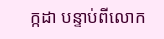ក្កដា បន្ទាប់ពីលោក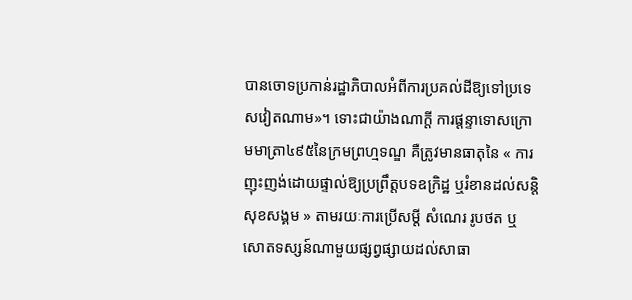បានចោទប្រកាន់រដ្ឋាភិបាលអំពីការប្រគល់ដីឱ្យទៅប្រទេសវៀតណាម»។ ទោះជាយ៉ាងណាក្តី ការផ្តន្ទាទោសក្រោមមាត្រា៤៩៥នៃក្រមព្រហ្មទណ្ឌ គឺត្រូវមានធាតុនៃ « ការញុះញង់ដោយផ្ទាល់ឱ្យប្រព្រឹត្តបទឧក្រិដ្ឋ ឬរំខានដល់សន្តិសុខសង្គម » តាមរយៈការប្រើសម្ដី សំណេរ រូបថត ឬសោតទស្សន៍ណាមួយផ្សព្វផ្សាយដល់សាធា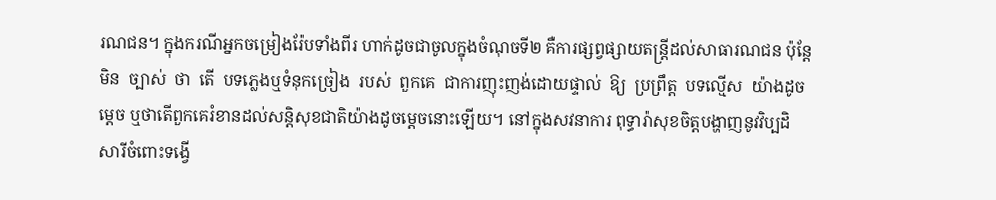រណជន។ ក្នុងករណីអ្នកចម្រៀងរ៉ែបទាំងពីរ ហាក់ដូចជាចូលក្នុងចំណុចទី២ គឺការផ្សព្វផ្សាយតន្ត្រីដល់សាធារណជន ប៉ុន្តែ  មិន  ច្បាស់  ថា  តើ  បទភ្លេងឬទំនុកច្រៀង  របស់  ពួកគេ  ជាការញុះញង់ដោយផ្ទាល់  ឱ្យ  ប្រព្រឹត្ត  បទល្មើស  យ៉ាងដូចម្ដេច ឬថាតើពួកគេរំខានដល់សន្តិសុខជាតិយ៉ាងដូចម្ដេចនោះឡើយ។ នៅក្នុងសវនាការ ពុទ្ធារ៉ាសុខចិត្តបង្ហាញនូវវិប្បដិសារីចំពោះទង្វើ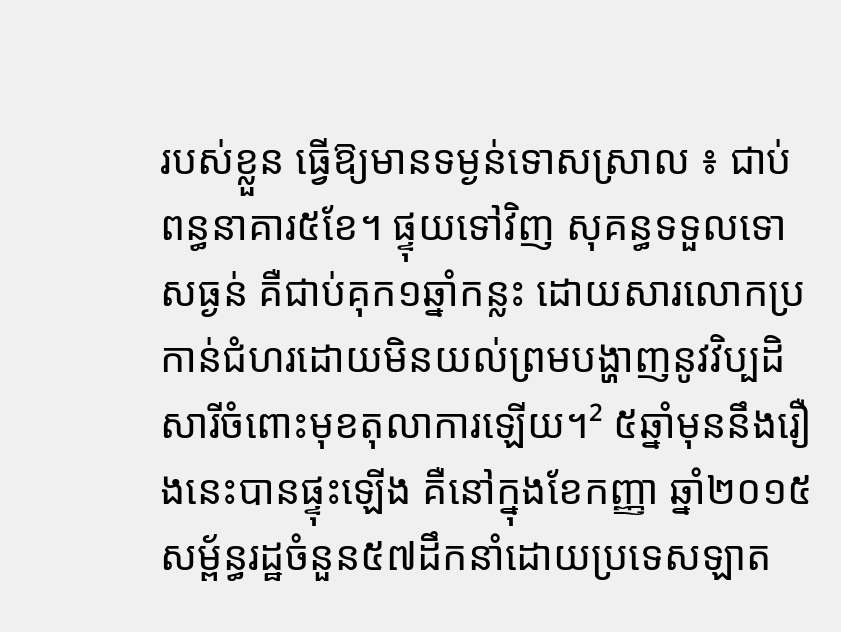របស់ខ្លួន ធ្វើឱ្យមានទម្ងន់ទោសស្រាល ៖ ជាប់ពន្ធនាគារ៥ខែ។ ផ្ទុយទៅវិញ សុគន្ធទទួលទោសធ្ងន់ គឺជាប់គុក១ឆ្នាំកន្លះ ដោយសារលោកប្រកាន់ជំហរដោយមិនយល់ព្រមបង្ហាញនូវវិប្បដិសារីចំពោះមុខតុលាការឡើយ។² ៥ឆ្នាំមុននឹងរឿងនេះបានផ្ទុះឡើង គឺនៅក្នុងខែកញ្ញា ឆ្នាំ២០១៥ សម្ព័ន្ធរដ្ឋចំនួន៥៧ដឹកនាំដោយប្រទេសឡាត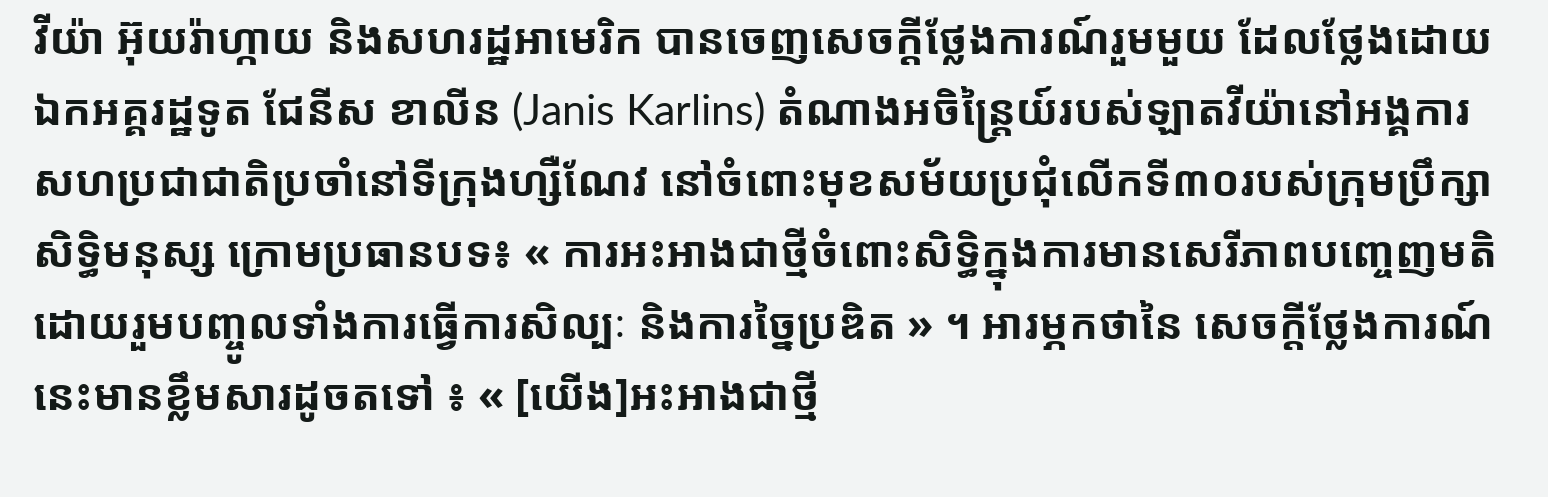វីយ៉ា អ៊ុយរ៉ាហ្កាយ និងសហរដ្ឋអាមេរិក បានចេញសេចក្ដីថ្លែងការណ៍រួមមួយ ដែលថ្លែងដោយឯកអគ្គរដ្ឋទូត ជែនីស ខាលីន (Janis Karlins) តំណាងអចិន្ត្រៃយ៍របស់ឡាតវីយ៉ានៅអង្គការសហប្រជាជាតិប្រចាំនៅទីក្រុងហ្សឺណែវ នៅចំពោះមុខសម័យប្រជុំលើកទី៣០របស់ក្រុមប្រឹក្សាសិទ្ធិមនុស្ស ក្រោមប្រធានបទ៖ « ការអះអាងជាថ្មីចំពោះសិទ្ធិក្នុងការមានសេរីភាពបញ្ចេញមតិ ដោយរួមបញ្ចូលទាំងការធ្វើការសិល្បៈ និងការច្នៃប្រឌិត » ។ អារម្ភកថានៃ សេចក្ដីថ្លែងការណ៍នេះមានខ្លឹមសារដូចតទៅ ៖ « [យើង]អះអាងជាថ្មី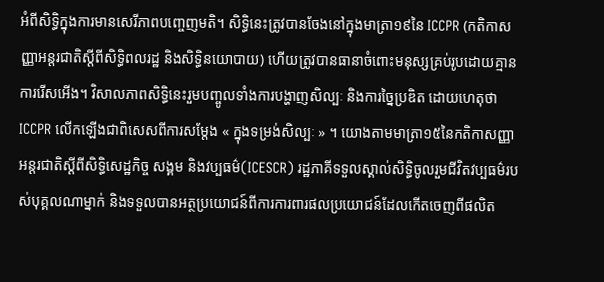អំពីសិទ្ធិក្នុងការមានសេរីភាពបញ្ចេញមតិ។ សិទ្ធិនេះត្រូវបានចែងនៅក្នុងមាត្រា១៩នៃ ICCPR (កតិកាសញ្ញាអន្តរជាតិស្ដីពីសិទ្ធិពលរដ្ឋ និងសិទ្ធិនយោបាយ) ហើយត្រូវបានធានាចំពោះមនុស្សគ្រប់រូបដោយគ្មានការរើសអើង។ វិសាលភាពសិទ្ធិនេះរួមបញ្ចូលទាំងការបង្ហាញសិល្បៈ និងការច្នៃប្រឌិត ដោយហេតុថា ICCPR លើកឡើងជាពិសេសពីការសម្តែង « ក្នុងទម្រង់សិល្បៈ » ។ យោងតាមមាត្រា១៥នៃកតិកាសញ្ញាអន្តរជាតិស្ដីពីសិទ្ធិសេដ្ឋកិច្ច សង្គម និងវប្បធម៌(ICESCR) រដ្ឋភាគីទទួលស្គាល់សិទ្ធិចូលរួមជីវិតវប្បធម៌របស់បុគ្គលណាម្នាក់ និងទទួលបានអត្ថប្រយោជន៍ពីការការពារផលប្រយោជន៍ដែលកើតចេញពីផលិត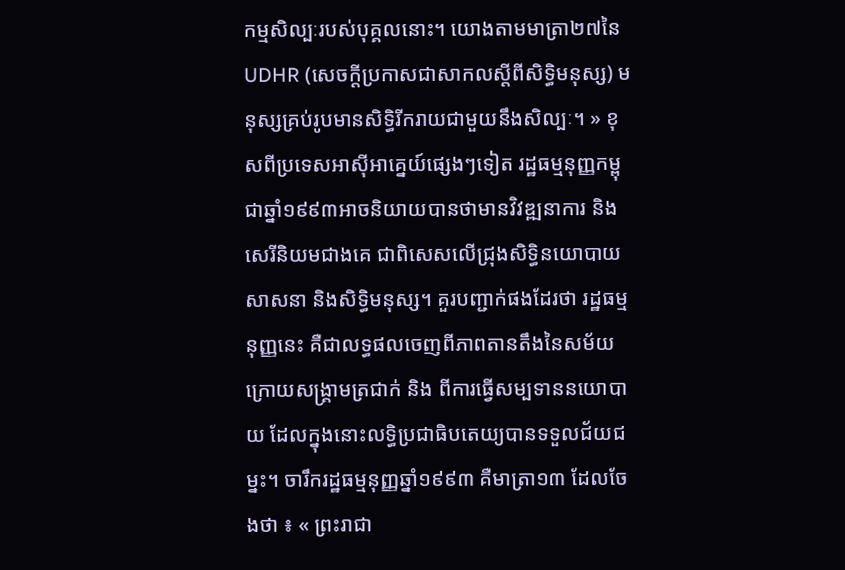កម្មសិល្បៈរបស់បុគ្គលនោះ។ យោងតាមមាត្រា២៧នៃ UDHR (សេចក្ដីប្រកាសជាសាកលស្ដីពីសិទ្ធិមនុស្ស) មនុស្សគ្រប់រូបមានសិទ្ធិរីករាយជាមួយនឹងសិល្បៈ។ » ខុសពីប្រទេសអាស៊ីអាគ្នេយ៍ផ្សេងៗទៀត រដ្ឋធម្មនុញ្ញកម្ពុជាឆ្នាំ១៩៩៣អាចនិយាយបានថាមានវិវឌ្ឍនាការ និងសេរីនិយមជាងគេ ជាពិសេសលើជ្រុងសិទ្ធិនយោបាយ សាសនា និងសិទ្ធិមនុស្ស។ គួរបញ្ជាក់ផងដែរថា រដ្ឋធម្មនុញ្ញនេះ គឺជាលទ្ធផលចេញពីភាពតានតឹងនៃសម័យក្រោយសង្គ្រាមត្រជាក់ និង ពីការធ្វើសម្បទាននយោបាយ ដែលក្នុងនោះលទ្ធិប្រជាធិបតេយ្យបានទទួលជ័យជម្នះ។ ចារឹករដ្ឋធម្មនុញ្ញឆ្នាំ១៩៩៣ គឺមាត្រា១៣ ដែលចែងថា ៖ « ព្រះរាជា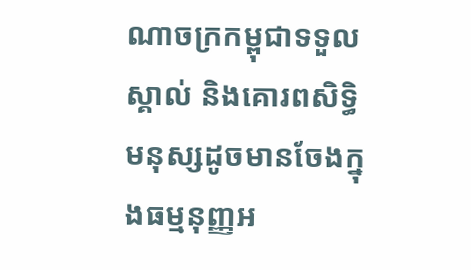ណាចក្រកម្ពុជាទទួលស្គាល់ និងគោរពសិទ្ធិមនុស្សដូចមានចែងក្នុងធម្មនុញ្ញអ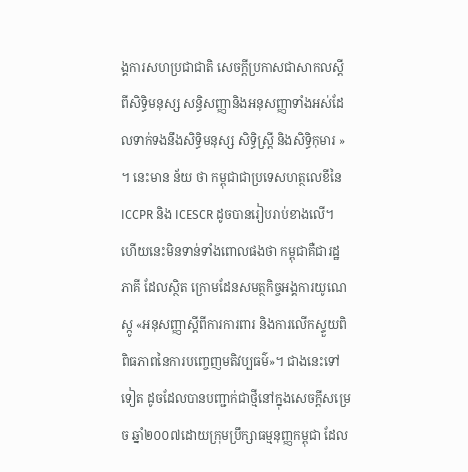ង្គការសហប្រជាជាតិ សេចក្ដីប្រកាសជាសាកលស្ដីពីសិទ្ធិមនុស្ស សន្ធិសញ្ញានិងអនុសញ្ញាទាំងអស់ដែលទាក់ទងនឹងសិទ្ធិមនុស្ស សិទ្ធិស្ត្រី និងសិទ្ធិកុមារ » ។ នេះមាន ន័យ ថា កម្ពុជាជាប្រទេសហត្ថលេខីនៃ ICCPR និង ICESCR ដូចបានរៀបរាប់ខាងលើ។ ហើយនេះមិនទាន់ទាំងពោលផងថា កម្ពុជាគឺជារដ្ឋភាគី ដែលស្ថិត ក្រោមដែនសមត្ថកិច្ចអង្គការយូណេស្កូ «អនុសញ្ញាស្ដីពីការការពារ និងការលើកស្ទួយពិពិធភាពនៃការបញ្ចេញមតិវប្បធម៌»។ ជាងនេះទៅទៀត ដូចដែលបានបញ្ជាក់ជាថ្មីនៅក្នុងសេចក្ដីសម្រេច ឆ្នាំ២០០៧ដោយក្រុមប្រឹក្សាធម្មនុញ្ញកម្ពុជា ដែល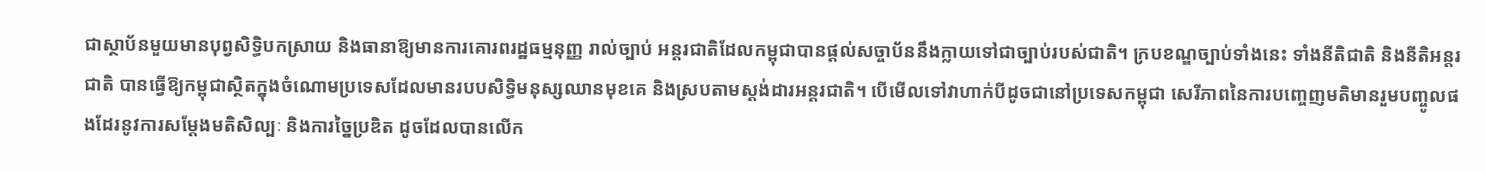ជាស្ថាប័នមួយមានបុព្វសិទ្ធិបកស្រាយ និងធានាឱ្យមានការគោរពរដ្ឋធម្មនុញ្ញ រាល់ច្បាប់ អន្តរជាតិដែលកម្ពុជាបានផ្ដល់សច្ចាប័ននឹងក្លាយទៅជាច្បាប់របស់ជាតិ។ ក្របខណ្ឌច្បាប់ទាំងនេះ ទាំងនីតិជាតិ និងនីតិអន្តរជាតិ បានធ្វើឱ្យកម្ពុជាស្ថិតក្នុងចំណោមប្រទេសដែលមានរបបសិទ្ធិមនុស្សឈានមុខគេ និងស្របតាមស្ដង់ដារអន្តរជាតិ។ បើមើលទៅវាហាក់បីដូចជានៅប្រទេសកម្ពុជា សេរីភាពនៃការបញ្ចេញមតិមានរួមបញ្ចូលផងដែរនូវការសម្តែងមតិសិល្បៈ និងការច្នៃប្រឌិត ដូចដែលបានលើក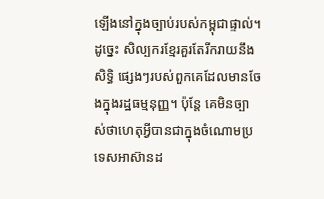ឡើងនៅក្នុងច្បាប់របស់កម្ពុជាផ្ទាល់។ ដូច្នេះ សិល្បករខ្មែរគួរតែរីករាយនឹងសិទ្ធិ ផ្សេងៗរបស់ពួកគេដែលមានចែងក្នុងរដ្ឋធម្មនុញ្ញ។ ប៉ុន្តែ គេមិនច្បាស់ថាហេតុអ្វីបានជាក្នុងចំណោមប្រទេសអាស៊ានដ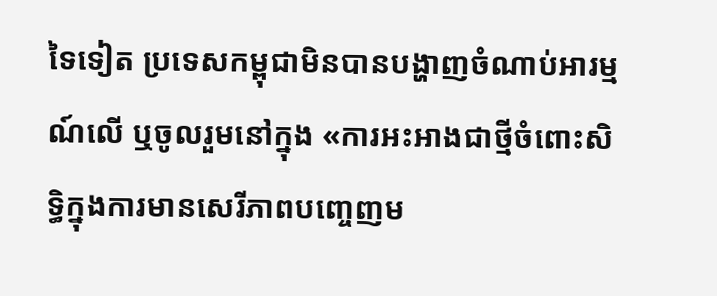ទៃទៀត ប្រទេសកម្ពុជាមិនបានបង្ហាញចំណាប់អារម្មណ៍លើ ឬចូលរួមនៅក្នុង «ការអះអាងជាថ្មីចំពោះសិទ្ធិក្នុងការមានសេរីភាពបញ្ចេញម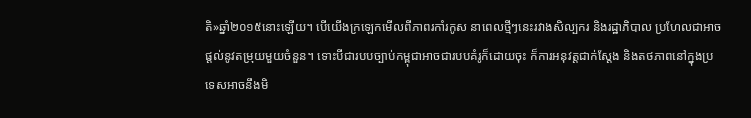តិ»ឆ្នាំ២០១៥នោះឡើយ។ បើយើងក្រឡេកមើលពីភាពរកាំរកូស នាពេលថ្មីៗនេះរវាងសិល្បករ និងរដ្ឋាភិបាល ប្រហែលជាអាចផ្ដល់នូវតម្រុយមួយចំនួន។ ទោះបីជារបបច្បាប់កម្ពុជាអាចជារបបគំរូក៏ដោយចុះ ក៏ការអនុវត្តជាក់ស្ដែង និងតថភាពនៅក្នុងប្រទេសអាចនឹងមិ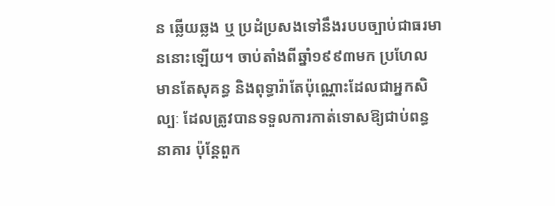ន ឆ្លើយឆ្លង ឬ ប្រដំប្រសងទៅនឹងរបបច្បាប់ជាធរមាននោះឡើយ។ ចាប់តាំងពីឆ្នាំ១៩៩៣មក ប្រហែលមានតែសុគន្ធ និងពុទ្ធារ៉ាតែប៉ុណ្ណោះដែលជាអ្នកសិល្បៈ ដែលត្រូវបានទទួលការកាត់ទោសឱ្យជាប់ពន្ធនាគារ ប៉ុន្តែពួក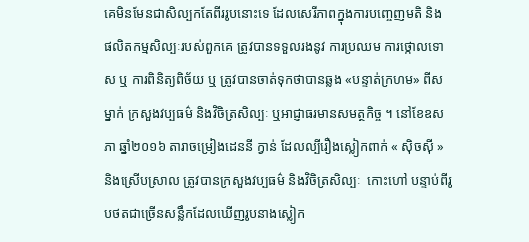គេមិនមែនជាសិល្បកតែពីររូបនោះទេ ដែលសេរីភាពក្នុងការបញ្ចេញមតិ និង ផលិតកម្មសិល្បៈរបស់ពួកគេ ត្រូវបានទទួលរងនូវ ការប្រឈម ការថ្កោលទោស ឬ ការពិនិត្យពិច័យ ឬ ត្រូវបានចាត់ទុកថាបានឆ្លង «បន្ទាត់ក្រហម» ពីសម្នាក់ ក្រសួងវប្បធម៌ និងវិចិត្រសិល្បៈ ឬអាជ្ញាធរមានសមត្ថកិច្ច ។ នៅខែឧសភា ឆ្នាំ២០១៦ តារាចម្រៀងដេននី ក្វាន់ ដែលល្បីរឿងស្លៀកពាក់ « ស៊ិចស៊ី » និងស្រើបស្រាល ត្រូវបានក្រសួងវប្បធម៌ និងវិចិត្រសិល្បៈ  កោះហៅ បន្ទាប់ពីរូបថតជាច្រើនសន្លឹកដែលឃើញរូបនាងស្លៀក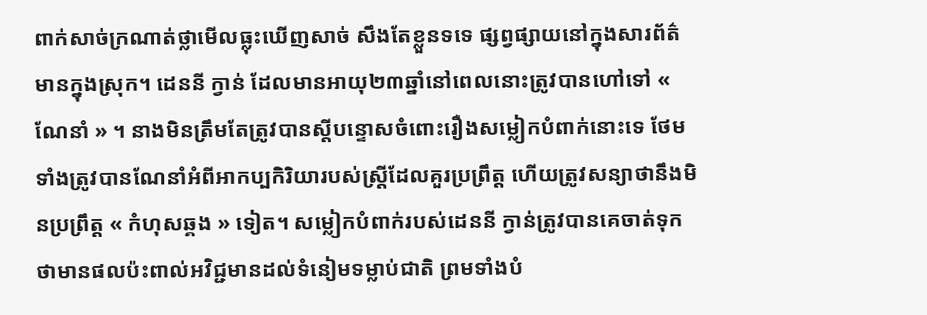ពាក់សាច់ក្រណាត់ថ្លាមើលធ្លុះឃើញសាច់ សឹងតែខ្លួនទទេ ផ្សព្វផ្សាយនៅក្នុងសារព័ត៌មានក្នុងស្រុក។ ដេននី ក្វាន់ ដែលមានអាយុ២៣ឆ្នាំនៅពេលនោះត្រូវបានហៅទៅ « ណែនាំ » ។ នាងមិនត្រឹមតែត្រូវបានស្ដីបន្ទោសចំពោះរឿងសម្លៀកបំពាក់នោះទេ ថែមទាំងត្រូវបានណែនាំអំពីអាកប្បកិរិយារបស់ស្ត្រីដែលគួរប្រព្រឹត្ត ហើយត្រូវសន្យាថានឹងមិនប្រព្រឹត្ត « កំហុសឆ្គង » ទៀត។ សម្លៀកបំពាក់របស់ដេននី ក្វាន់ត្រូវបានគេចាត់ទុកថាមានផលប៉ះពាល់អវិជ្ជមានដល់ទំនៀមទម្លាប់ជាតិ ព្រមទាំងបំ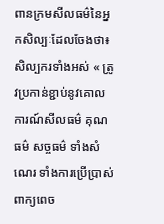ពានក្រមសីលធម៌នៃអ្នកសិល្បៈដែលចែងថា៖ សិល្បករទាំងអស់ « ត្រូវប្រកាន់ខ្ជាប់នូវគោលការណ៍សីលធម៌ គុណធម៌ សច្ចធម៌ ទាំងសំណេរ ទាំងការប្រើប្រាស់ពាក្យពេច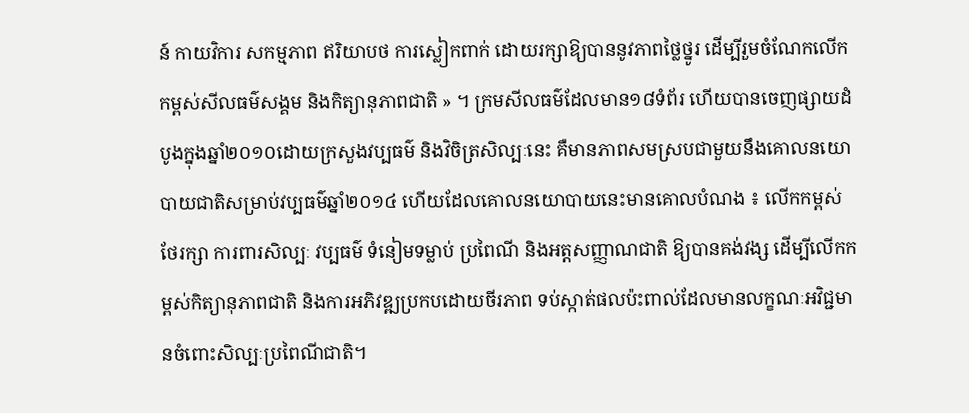ន៍ កាយវិការ សកម្មភាព ឥរិយាបថ ការស្លៀកពាក់ ដោយរក្សាឱ្យបាននូវភាពថ្លៃថ្នូរ ដើម្បីរួមចំណែកលើកកម្ពស់សីលធម៌សង្គម និងកិត្យានុភាពជាតិ » ។ ក្រមសីលធម៌ដែលមាន១៨ទំព័រ ហើយបានចេញផ្សាយដំបូងក្នុងឆ្នាំ២០១០ដោយក្រសួងវប្បធម៌ និងវិចិត្រសិល្បៈនេះ គឺមានភាពសមស្របជាមួយនឹងគោលនយោបាយជាតិសម្រាប់វប្បធម៌ឆ្នាំ២០១៤ ហើយដែលគោលនយោបាយនេះមានគោលបំណង ៖ លើកកម្ពស់ ថែរក្សា ការពារសិល្បៈ វប្បធម៌ ទំនៀមទម្លាប់ ប្រពៃណី និងអត្តសញ្ញាណជាតិ ឱ្យបានគង់វង្ស ដើម្បីលើកកម្ពស់កិត្យានុភាពជាតិ និងការអភិវឌ្ឍប្រកបដោយចីរភាព ទប់ស្កាត់ផលប៉ះពាល់ដែលមានលក្ខណៈអវិជ្ជមានចំពោះសិល្បៈប្រពៃណីជាតិ។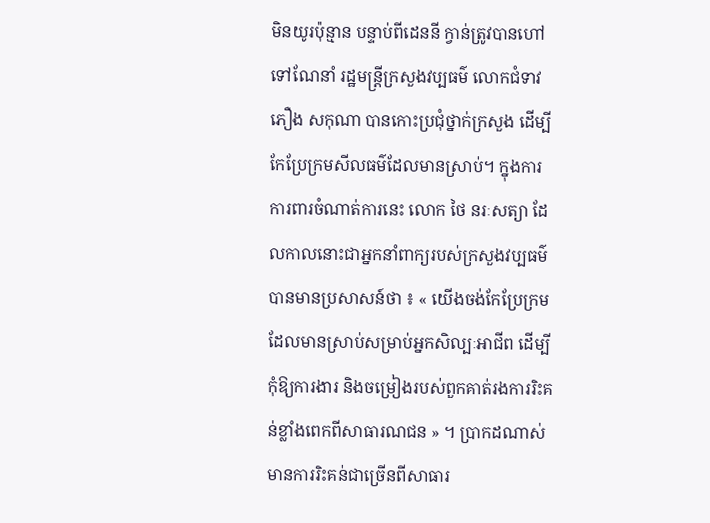មិនយូរប៉ុន្មាន បន្ទាប់ពីដេននី ក្វាន់ត្រូវបានហៅទៅណែនាំ រដ្ឋមន្ត្រីក្រសួងវប្បធម៌ លោកជំទាវ ភឿង សកុណា បានកោះប្រជុំថ្នាក់ក្រសួង ដើម្បីកែប្រែក្រមសីលធម៌ដែលមានស្រាប់។ ក្នុងការការពារចំណាត់ការនេះ លោក ថៃ នរៈសត្យា ដែលកាលនោះជាអ្នកនាំពាក្យរបស់ក្រសួងវប្បធម៌ បានមានប្រសាសន៍ថា ៖ « យើងចង់កែប្រែក្រមដែលមានស្រាប់សម្រាប់អ្នកសិល្បៈអាជីព ដើម្បីកុំឱ្យការងារ និងចម្រៀងរបស់ពួកគាត់រងការរិះគន់ខ្លាំងពេកពីសាធារណជន » ។ ប្រាកដណាស់ មានការរិះគន់ជាច្រើនពីសាធារ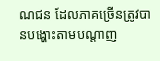ណជន ដែលភាគច្រើនត្រូវបានបង្ហោះតាមបណ្ដាញ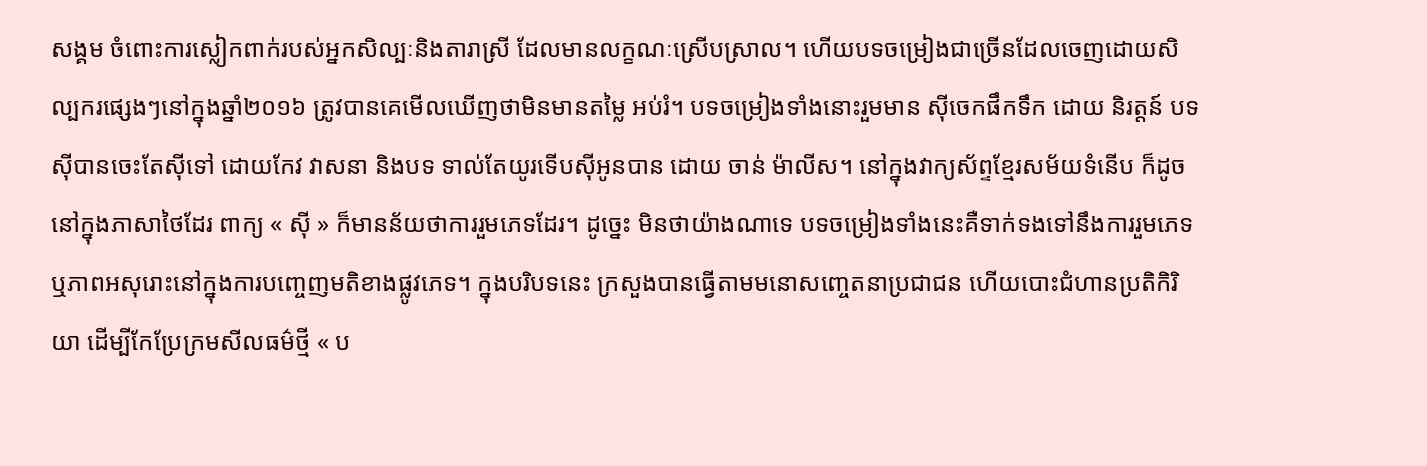សង្គម ចំពោះការស្លៀកពាក់របស់អ្នកសិល្បៈនិងតារាស្រី ដែលមានលក្ខណៈស្រើបស្រាល។ ហើយបទចម្រៀងជាច្រើនដែលចេញដោយសិល្បករផ្សេងៗនៅក្នុងឆ្នាំ២០១៦ ត្រូវបានគេមើលឃើញថាមិនមានតម្លៃ អប់រំ។ បទចម្រៀងទាំងនោះរួមមាន ស៊ីចេកផឹកទឹក ដោយ និរត្តន៍ បទ ស៊ីបានចេះតែស៊ីទៅ ដោយកែវ វាសនា និងបទ ទាល់តែយូរទើបស៊ីអូនបាន ដោយ ចាន់ ម៉ាលីស។ នៅក្នុងវាក្យស័ព្ទខ្មែរសម័យទំនើប ក៏ដូចនៅក្នុងភាសាថៃដែរ ពាក្យ « ស៊ី » ក៏មានន័យថាការរួមភេទដែរ។ ដូច្នេះ មិនថាយ៉ាងណាទេ បទចម្រៀងទាំងនេះគឺទាក់ទងទៅនឹងការរួមភេទ ឬភាពអសុរោះនៅក្នុងការបញ្ចេញមតិខាងផ្លូវភេទ។ ក្នុងបរិបទនេះ ក្រសួងបានធ្វើតាមមនោសញ្ចេតនាប្រជាជន ហើយបោះជំហានប្រតិកិរិយា ដើម្បីកែប្រែក្រមសីលធម៌ថ្មី « ប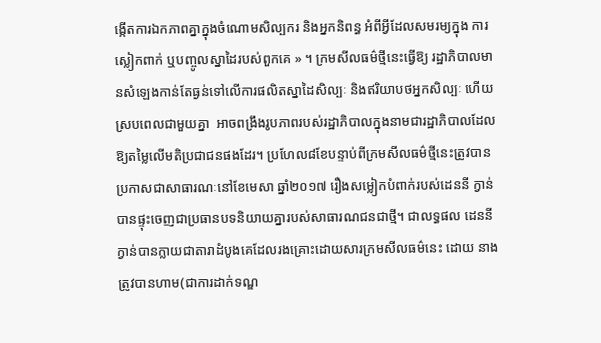ង្កើតការឯកភាពគ្នាក្នុងចំណោមសិល្បករ និងអ្នកនិពន្ធ អំពីអ្វីដែលសមរម្យក្នុង ការស្លៀកពាក់ ឬបញ្ចូលស្នាដៃរបស់ពួកគេ » ។ ក្រមសីលធម៌ថ្មីនេះធ្វើឱ្យ រដ្ឋាភិបាលមានសំឡេងកាន់តែធ្ងន់ទៅលើការផលិតស្នាដៃសិល្បៈ និងឥរិយាបថអ្នកសិល្បៈ ហើយស្របពេលជាមួយគ្នា  អាចពង្រឹងរូបភាពរបស់រដ្ឋាភិបាលក្នុងនាមជារដ្ឋាភិបាលដែលឱ្យតម្លៃលើមតិប្រជាជនផងដែរ។ ប្រហែល៨ខែបន្ទាប់ពីក្រមសីលធម៌ថ្មីនេះត្រូវបានប្រកាសជាសាធារណៈនៅខែមេសា ឆ្នាំ២០១៧ រឿងសម្លៀកបំពាក់របស់ដេននី ក្វាន់បានផ្ទុះចេញជាប្រធានបទនិយាយគ្នារបស់សាធារណជនជាថ្មី។ ជាលទ្ធផល ដេននី ក្វាន់បានក្លាយជាតារាដំបូងគេដែលរងគ្រោះដោយសារក្រមសីលធម៌នេះ ដោយ នាងត្រូវបានហាម(ជាការដាក់ទណ្ឌ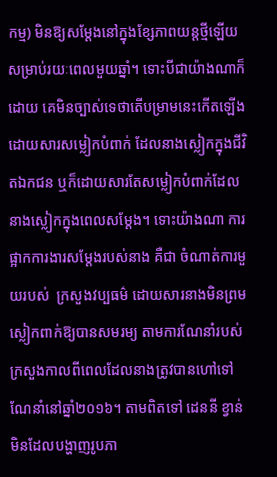កម្ម) មិនឱ្យសម្ដែងនៅក្នុងខ្សែភាពយន្តថ្មីឡើយ សម្រាប់រយៈពេលមួយឆ្នាំ។ ទោះបីជាយ៉ាងណាក៏ដោយ គេមិនច្បាស់ទេថាតើបម្រាមនេះកើតឡើងដោយសារសម្លៀកបំពាក់ ដែលនាងស្លៀកក្នុងជីវិតឯកជន ឬក៏ដោយសារតែសម្លៀកបំពាក់ដែលនាងស្លៀកក្នុងពេលសម្ដែង។ ទោះយ៉ាងណា ការផ្អាកការងារសម្ដែងរបស់នាង គឺជា ចំណាត់ការមួយរបស់  ក្រសួងវប្បធម៌ ដោយសារនាងមិនព្រមស្លៀកពាក់ឱ្យបានសមរម្យ តាមការណែនាំរបស់ក្រសួងកាលពីពេលដែលនាងត្រូវបានហៅទៅណែនាំនៅឆ្នាំ២០១៦។ តាមពិតទៅ ដេននី ខ្វាន់មិនដែលបង្ហាញរូបភា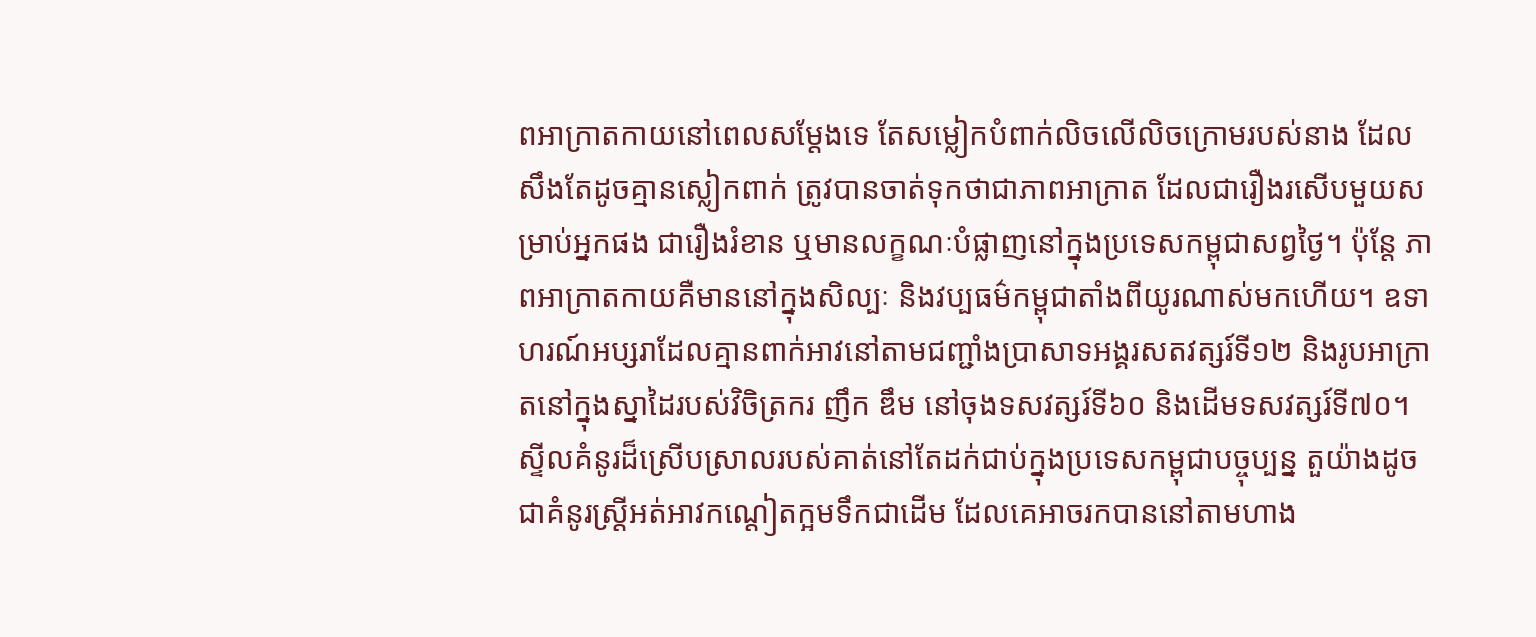ពអាក្រាតកាយនៅពេលសម្ដែងទេ តែសម្លៀកបំពាក់លិចលើលិចក្រោមរបស់នាង ដែលសឹងតែដូចគ្មានស្លៀកពាក់ ត្រូវបានចាត់ទុកថាជាភាពអាក្រាត ដែលជារឿងរសើបមួយសម្រាប់អ្នកផង ជារឿងរំខាន ឬមានលក្ខណៈបំផ្លាញនៅក្នុងប្រទេសកម្ពុជាសព្វថ្ងៃ។ ប៉ុន្តែ ភាពអាក្រាតកាយគឺមាននៅក្នុងសិល្បៈ និងវប្បធម៌កម្ពុជាតាំងពីយូរណាស់មកហើយ។ ឧទាហរណ៍អប្សរាដែលគ្មានពាក់អាវនៅតាមជញ្ជាំងប្រាសាទអង្គរសតវត្សរ៍ទី១២ និងរូបអាក្រាតនៅក្នុងស្នាដៃរបស់វិចិត្រករ ញឹក ឌឹម នៅចុងទសវត្សរ៍ទី៦០ និងដើមទសវត្សរ៍ទី៧០។ ស្ទីលគំនូរដ៏ស្រើបស្រាលរបស់គាត់នៅតែដក់ជាប់ក្នុងប្រទេសកម្ពុជាបច្ចុប្បន្ន តួយ៉ាងដូចជាគំនូរស្ត្រីអត់អាវកណ្ដៀតក្អមទឹកជាដើម ដែលគេអាចរកបាននៅតាមហាង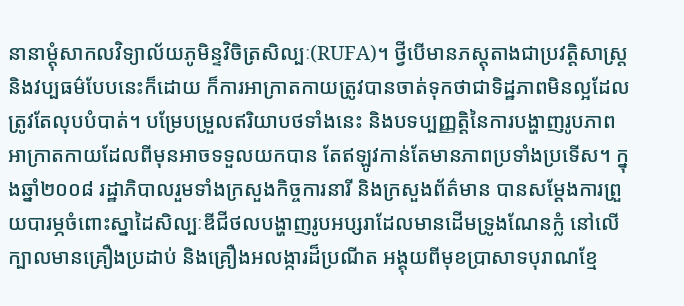នានាម្ដុំសាកលវិទ្យាល័យភូមិន្ទវិចិត្រសិល្បៈ(RUFA)។ ថ្វីបើមានភស្តុតាងជាប្រវត្តិសាស្ត្រ និងវប្បធម៌បែបនេះក៏ដោយ ក៏ការអាក្រាតកាយត្រូវបានចាត់ទុកថាជាទិដ្ឋភាពមិនល្អដែលត្រូវតែលុបបំបាត់។ បម្រែបម្រួលឥរិយាបថទាំងនេះ និងបទប្បញ្ញត្តិនៃការបង្ហាញរូបភាពអាក្រាតកាយដែលពីមុនអាចទទួលយកបាន តែឥឡូវកាន់តែមានភាពប្រទាំងប្រទើស។ ក្នុងឆ្នាំ២០០៨ រដ្ឋាភិបាលរួមទាំងក្រសួងកិច្ចការនារី និងក្រសួងព័ត៌មាន បានសម្ដែងការព្រួយបារម្ភចំពោះស្នាដៃសិល្បៈឌីជីថលបង្ហាញរូបអប្សរាដែលមានដើមទ្រូងណែនក្លំ នៅលើក្បាលមានគ្រឿងប្រដាប់ និងគ្រឿងអលង្ការដ៏ប្រណីត អង្គុយពីមុខប្រាសាទបុរាណខ្មែ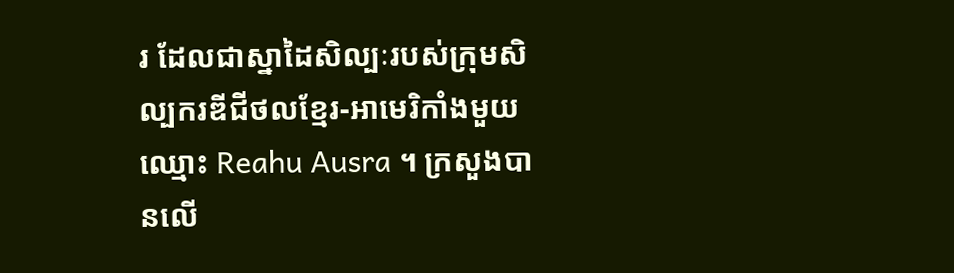រ ដែលជាស្នាដៃសិល្បៈរបស់ក្រុមសិល្បករឌីជីថលខ្មែរ-អាមេរិកាំងមួយឈ្មោះ Reahu Ausra ។ ក្រសួងបានលើ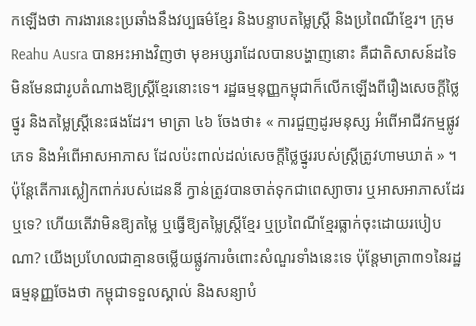កឡើងថា ការងារនេះប្រឆាំងនឹងវប្បធម៌ខ្មែរ និងបន្ទាបតម្លៃស្ត្រី និងប្រពៃណីខ្មែរ។ ក្រុម Reahu Ausra បានអះអាងវិញថា មុខអប្សរាដែលបានបង្ហាញនោះ គឺជាតិសាសន៍ដទៃ មិនមែនជារូបតំណាងឱ្យស្ត្រីខ្មែរនោះទេ។ រដ្ឋធម្មនុញ្ញកម្ពុជាក៏លើកឡើងពីរឿងសេចក្ដីថ្លៃថ្នូរ និងតម្លៃស្ត្រីនេះផងដែរ។ មាត្រា ៤៦ ចែងថា៖ « ការជួញដូរមនុស្ស អំពើអាជីវកម្មផ្លូវភេទ និងអំពើអាសអាភាស ដែលប៉ះពាល់ដល់សេចក្ដីថ្លៃថ្នូររបស់ស្ត្រីត្រូវហាមឃាត់ » ។ ប៉ុន្តែតើការស្លៀកពាក់របស់ដេននី ក្វាន់ត្រូវបានចាត់ទុកជាពេស្យាចារ ឬអាសអាភាសដែរឬទេ? ហើយតើវាមិនឱ្យតម្លៃ ឬធ្វើឱ្យតម្លៃស្ត្រីខ្មែរ ឬប្រពៃណីខ្មែរធ្លាក់ចុះដោយរបៀបណា? យើងប្រហែលជាគ្មានចម្លើយផ្លូវការចំពោះសំណួរទាំងនេះទេ ប៉ុន្តែមាត្រា៣១នៃរដ្ឋធម្មនុញ្ញចែងថា កម្ពុជាទទួលស្គាល់ និងសន្យាបំ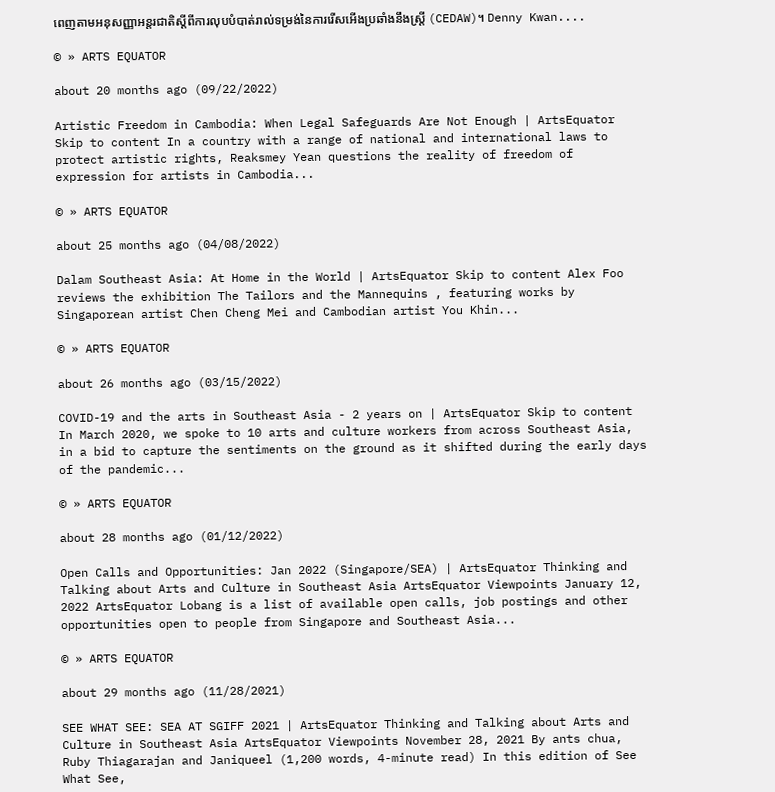ពេញតាមអនុសញ្ញាអន្តរជាតិស្ដីពីការលុបបំបាត់រាល់ទម្រង់នៃការរើសអើងប្រឆាំងនឹងស្ត្រី (CEDAW)។ Denny Kwan....

© » ARTS EQUATOR

about 20 months ago (09/22/2022)

Artistic Freedom in Cambodia: When Legal Safeguards Are Not Enough | ArtsEquator Skip to content In a country with a range of national and international laws to protect artistic rights, Reaksmey Yean questions the reality of freedom of expression for artists in Cambodia...

© » ARTS EQUATOR

about 25 months ago (04/08/2022)

Dalam Southeast Asia: At Home in the World | ArtsEquator Skip to content Alex Foo reviews the exhibition The Tailors and the Mannequins , featuring works by Singaporean artist Chen Cheng Mei and Cambodian artist You Khin...

© » ARTS EQUATOR

about 26 months ago (03/15/2022)

COVID-19 and the arts in Southeast Asia - 2 years on | ArtsEquator Skip to content In March 2020, we spoke to 10 arts and culture workers from across Southeast Asia, in a bid to capture the sentiments on the ground as it shifted during the early days of the pandemic...

© » ARTS EQUATOR

about 28 months ago (01/12/2022)

Open Calls and Opportunities: Jan 2022 (Singapore/SEA) | ArtsEquator Thinking and Talking about Arts and Culture in Southeast Asia ArtsEquator Viewpoints January 12, 2022 ArtsEquator Lobang is a list of available open calls, job postings and other opportunities open to people from Singapore and Southeast Asia...

© » ARTS EQUATOR

about 29 months ago (11/28/2021)

SEE WHAT SEE: SEA AT SGIFF 2021 | ArtsEquator Thinking and Talking about Arts and Culture in Southeast Asia ArtsEquator Viewpoints November 28, 2021 By ants chua, Ruby Thiagarajan and Janiqueel (1,200 words, 4-minute read) In this edition of See What See,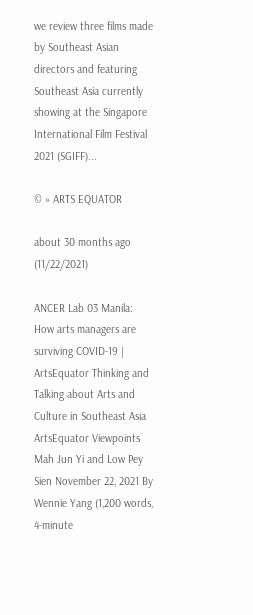we review three films made by Southeast Asian directors and featuring Southeast Asia currently showing at the Singapore International Film Festival 2021 (SGIFF)...

© » ARTS EQUATOR

about 30 months ago (11/22/2021)

ANCER Lab 03 Manila: How arts managers are surviving COVID-19 | ArtsEquator Thinking and Talking about Arts and Culture in Southeast Asia ArtsEquator Viewpoints Mah Jun Yi and Low Pey Sien November 22, 2021 By Wennie Yang (1,200 words, 4-minute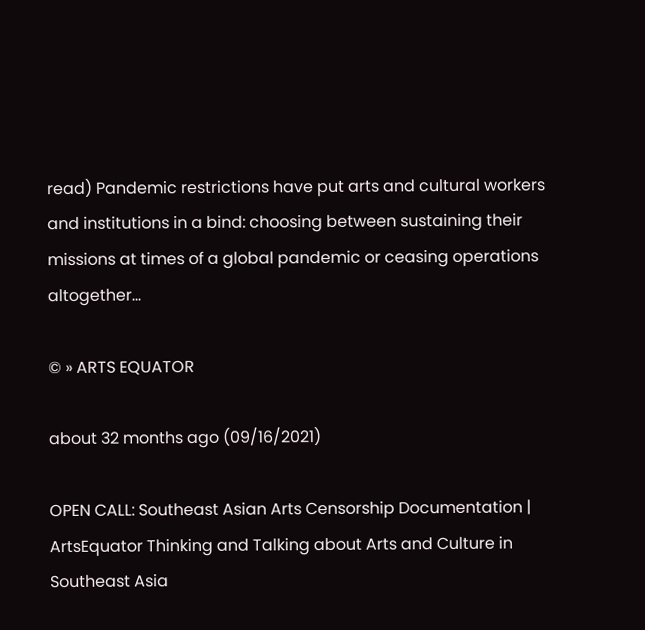read) Pandemic restrictions have put arts and cultural workers and institutions in a bind: choosing between sustaining their missions at times of a global pandemic or ceasing operations altogether...

© » ARTS EQUATOR

about 32 months ago (09/16/2021)

OPEN CALL: Southeast Asian Arts Censorship Documentation | ArtsEquator Thinking and Talking about Arts and Culture in Southeast Asia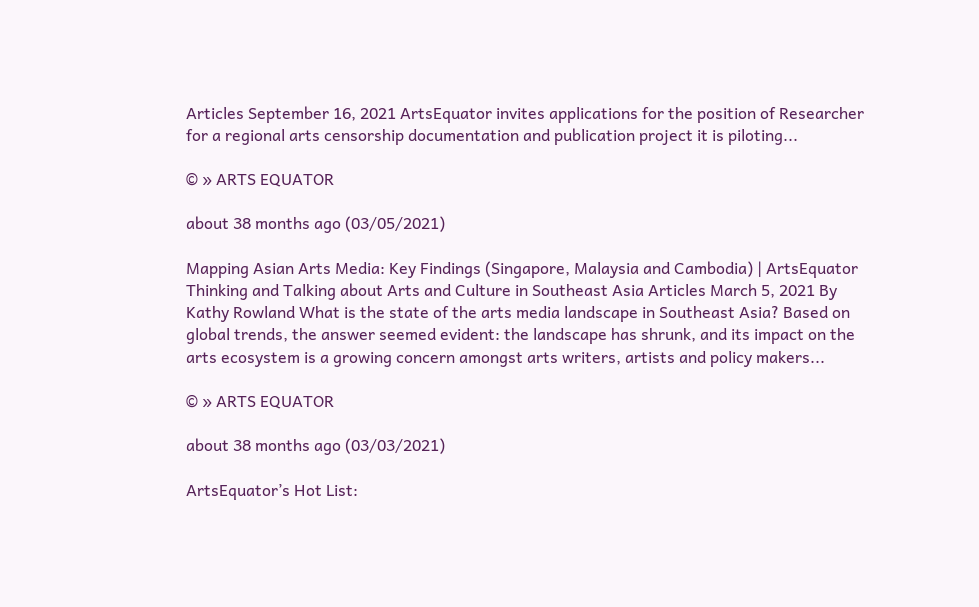Articles September 16, 2021 ArtsEquator invites applications for the position of Researcher for a regional arts censorship documentation and publication project it is piloting...

© » ARTS EQUATOR

about 38 months ago (03/05/2021)

Mapping Asian Arts Media: Key Findings (Singapore, Malaysia and Cambodia) | ArtsEquator Thinking and Talking about Arts and Culture in Southeast Asia Articles March 5, 2021 By Kathy Rowland What is the state of the arts media landscape in Southeast Asia? Based on global trends, the answer seemed evident: the landscape has shrunk, and its impact on the arts ecosystem is a growing concern amongst arts writers, artists and policy makers...

© » ARTS EQUATOR

about 38 months ago (03/03/2021)

ArtsEquator’s Hot List: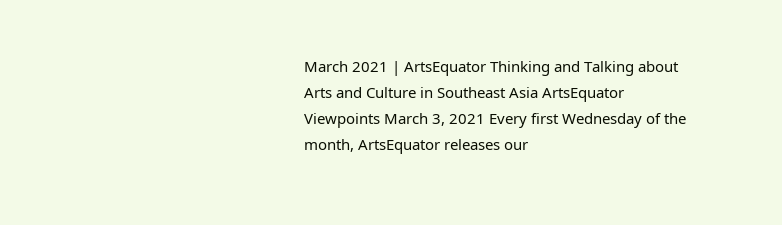March 2021 | ArtsEquator Thinking and Talking about Arts and Culture in Southeast Asia ArtsEquator Viewpoints March 3, 2021 Every first Wednesday of the month, ArtsEquator releases our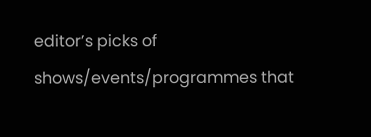editor’s picks of shows/events/programmes that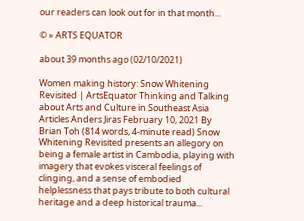our readers can look out for in that month...

© » ARTS EQUATOR

about 39 months ago (02/10/2021)

Women making history: Snow Whitening Revisited | ArtsEquator Thinking and Talking about Arts and Culture in Southeast Asia Articles Anders Jiras February 10, 2021 By Brian Toh (814 words, 4-minute read) Snow Whitening Revisited presents an allegory on being a female artist in Cambodia, playing with imagery that evokes visceral feelings of clinging, and a sense of embodied helplessness that pays tribute to both cultural heritage and a deep historical trauma...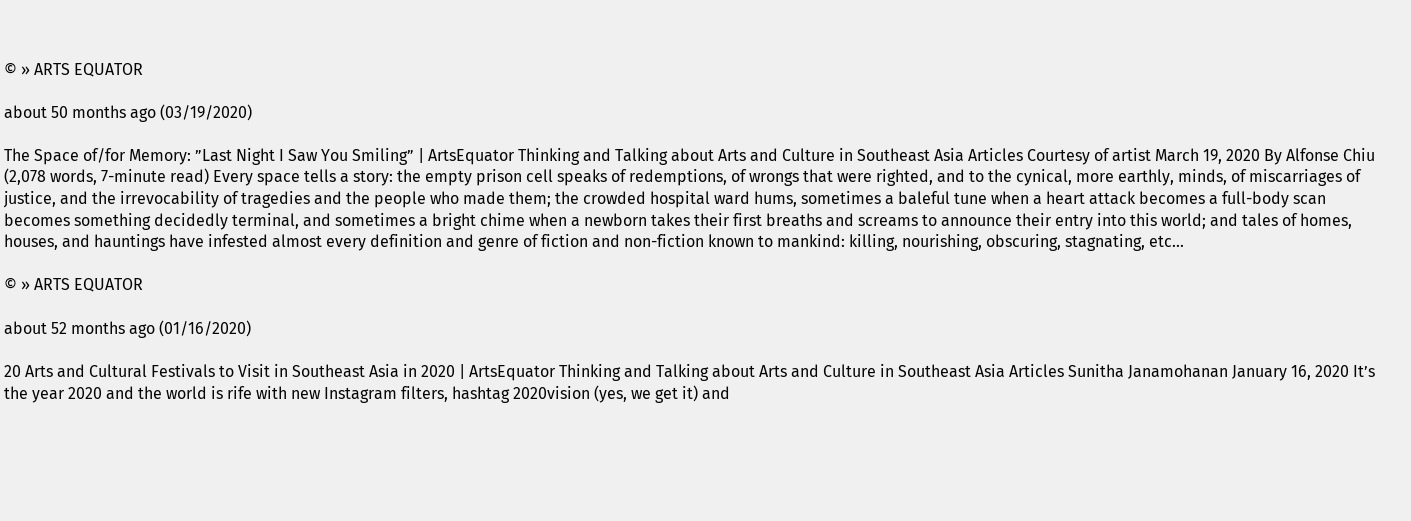© » ARTS EQUATOR

about 50 months ago (03/19/2020)

The Space of/for Memory: ”Last Night I Saw You Smiling” | ArtsEquator Thinking and Talking about Arts and Culture in Southeast Asia Articles Courtesy of artist March 19, 2020 By Alfonse Chiu (2,078 words, 7-minute read) Every space tells a story: the empty prison cell speaks of redemptions, of wrongs that were righted, and to the cynical, more earthly, minds, of miscarriages of justice, and the irrevocability of tragedies and the people who made them; the crowded hospital ward hums, sometimes a baleful tune when a heart attack becomes a full-body scan becomes something decidedly terminal, and sometimes a bright chime when a newborn takes their first breaths and screams to announce their entry into this world; and tales of homes, houses, and hauntings have infested almost every definition and genre of fiction and non-fiction known to mankind: killing, nourishing, obscuring, stagnating, etc...

© » ARTS EQUATOR

about 52 months ago (01/16/2020)

20 Arts and Cultural Festivals to Visit in Southeast Asia in 2020 | ArtsEquator Thinking and Talking about Arts and Culture in Southeast Asia Articles Sunitha Janamohanan January 16, 2020 It’s the year 2020 and the world is rife with new Instagram filters, hashtag 2020vision (yes, we get it) and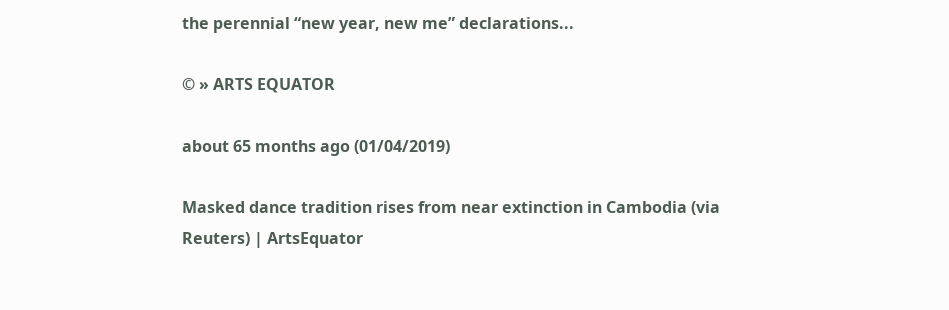the perennial “new year, new me” declarations...

© » ARTS EQUATOR

about 65 months ago (01/04/2019)

Masked dance tradition rises from near extinction in Cambodia (via Reuters) | ArtsEquator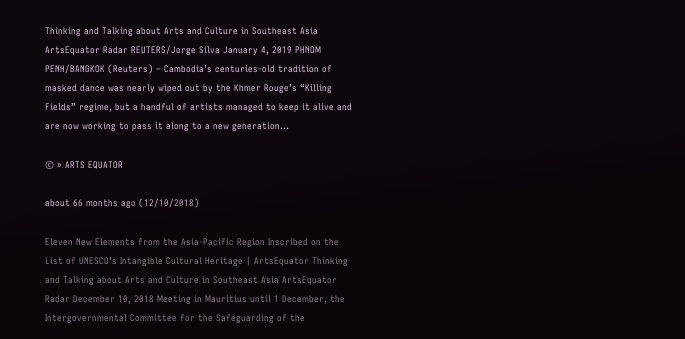Thinking and Talking about Arts and Culture in Southeast Asia ArtsEquator Radar REUTERS/Jorge Silva January 4, 2019 PHNOM PENH/BANGKOK (Reuters) – Cambodia’s centuries-old tradition of masked dance was nearly wiped out by the Khmer Rouge’s “Killing Fields” regime, but a handful of artists managed to keep it alive and are now working to pass it along to a new generation...

© » ARTS EQUATOR

about 66 months ago (12/10/2018)

Eleven New Elements from the Asia-Pacific Region Inscribed on the List of UNESCO’s Intangible Cultural Heritage | ArtsEquator Thinking and Talking about Arts and Culture in Southeast Asia ArtsEquator Radar December 10, 2018 Meeting in Mauritius until 1 December, the Intergovernmental Committee for the Safeguarding of the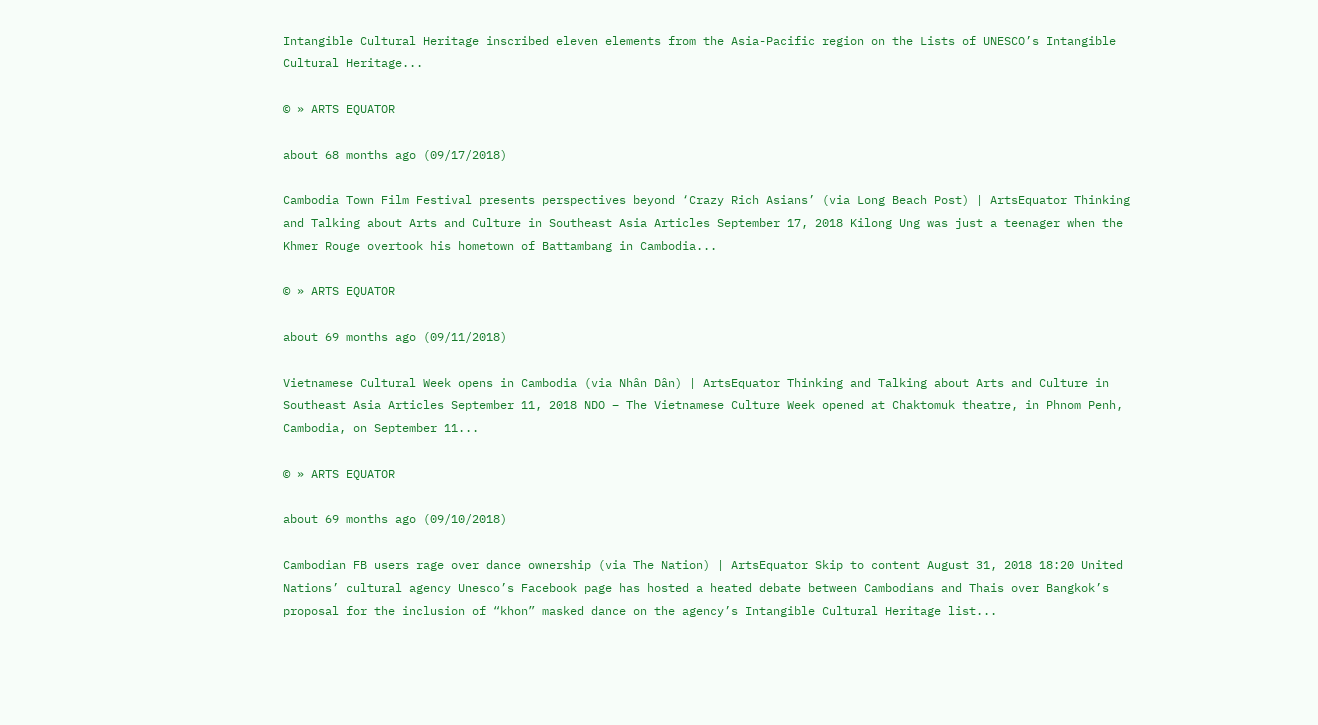Intangible Cultural Heritage inscribed eleven elements from the Asia-Pacific region on the Lists of UNESCO’s Intangible Cultural Heritage...

© » ARTS EQUATOR

about 68 months ago (09/17/2018)

Cambodia Town Film Festival presents perspectives beyond ‘Crazy Rich Asians’ (via Long Beach Post) | ArtsEquator Thinking and Talking about Arts and Culture in Southeast Asia Articles September 17, 2018 Kilong Ung was just a teenager when the Khmer Rouge overtook his hometown of Battambang in Cambodia...

© » ARTS EQUATOR

about 69 months ago (09/11/2018)

Vietnamese Cultural Week opens in Cambodia (via Nhân Dân) | ArtsEquator Thinking and Talking about Arts and Culture in Southeast Asia Articles September 11, 2018 NDO – The Vietnamese Culture Week opened at Chaktomuk theatre, in Phnom Penh, Cambodia, on September 11...

© » ARTS EQUATOR

about 69 months ago (09/10/2018)

Cambodian FB users rage over dance ownership (via The Nation) | ArtsEquator Skip to content August 31, 2018 18:20 United Nations’ cultural agency Unesco’s Facebook page has hosted a heated debate between Cambodians and Thais over Bangkok’s proposal for the inclusion of “khon” masked dance on the agency’s Intangible Cultural Heritage list...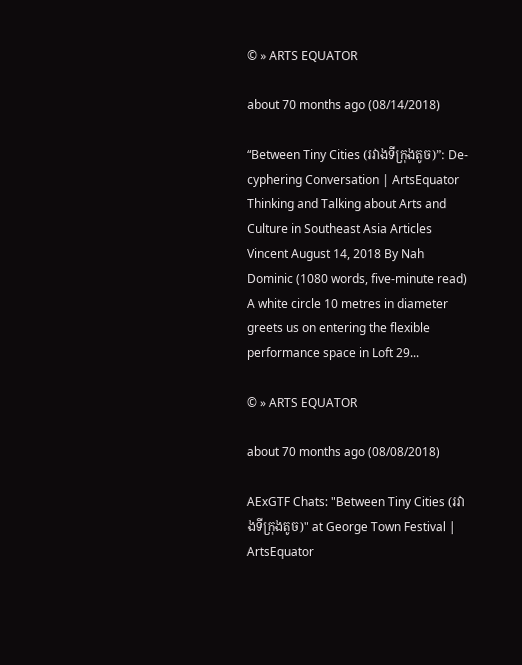© » ARTS EQUATOR

about 70 months ago (08/14/2018)

“Between Tiny Cities (រវាងទីក្រុងតូច)”: De-cyphering Conversation | ArtsEquator Thinking and Talking about Arts and Culture in Southeast Asia Articles Vincent August 14, 2018 By Nah Dominic (1080 words, five-minute read) A white circle 10 metres in diameter greets us on entering the flexible performance space in Loft 29...

© » ARTS EQUATOR

about 70 months ago (08/08/2018)

AExGTF Chats: "Between Tiny Cities (រវាងទីក្រុងតូច)" at George Town Festival | ArtsEquator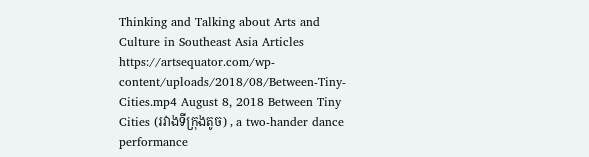Thinking and Talking about Arts and Culture in Southeast Asia Articles https://artsequator.com/wp-content/uploads/2018/08/Between-Tiny-Cities.mp4 August 8, 2018 Between Tiny Cities (រវាងទីក្រុងតូច) , a two-hander dance performance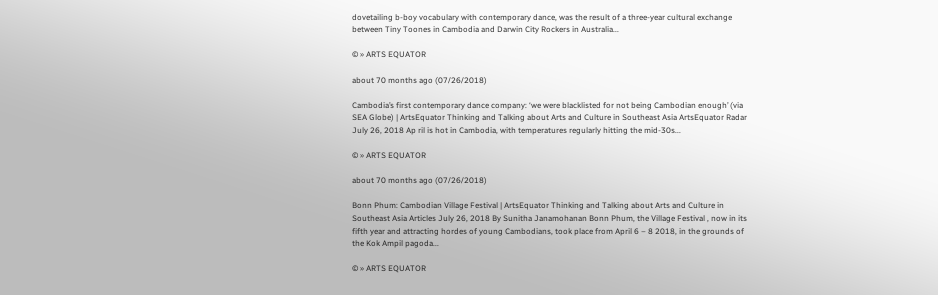dovetailing b-boy vocabulary with contemporary dance, was the result of a three-year cultural exchange between Tiny Toones in Cambodia and Darwin City Rockers in Australia...

© » ARTS EQUATOR

about 70 months ago (07/26/2018)

Cambodia’s first contemporary dance company: ‘we were blacklisted for not being Cambodian enough’ (via SEA Globe) | ArtsEquator Thinking and Talking about Arts and Culture in Southeast Asia ArtsEquator Radar July 26, 2018 Ap ril is hot in Cambodia, with temperatures regularly hitting the mid-30s...

© » ARTS EQUATOR

about 70 months ago (07/26/2018)

Bonn Phum: Cambodian Village Festival | ArtsEquator Thinking and Talking about Arts and Culture in Southeast Asia Articles July 26, 2018 By Sunitha Janamohanan Bonn Phum, the Village Festival , now in its fifth year and attracting hordes of young Cambodians, took place from April 6 – 8 2018, in the grounds of the Kok Ampil pagoda...

© » ARTS EQUATOR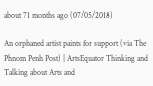about 71 months ago (07/05/2018)

An orphaned artist paints for support (via The Phnom Penh Post) | ArtsEquator Thinking and Talking about Arts and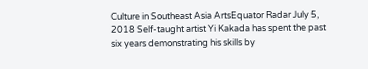Culture in Southeast Asia ArtsEquator Radar July 5, 2018 Self-taught artist Yi Kakada has spent the past six years demonstrating his skills by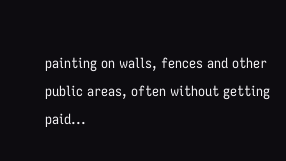painting on walls, fences and other public areas, often without getting paid...